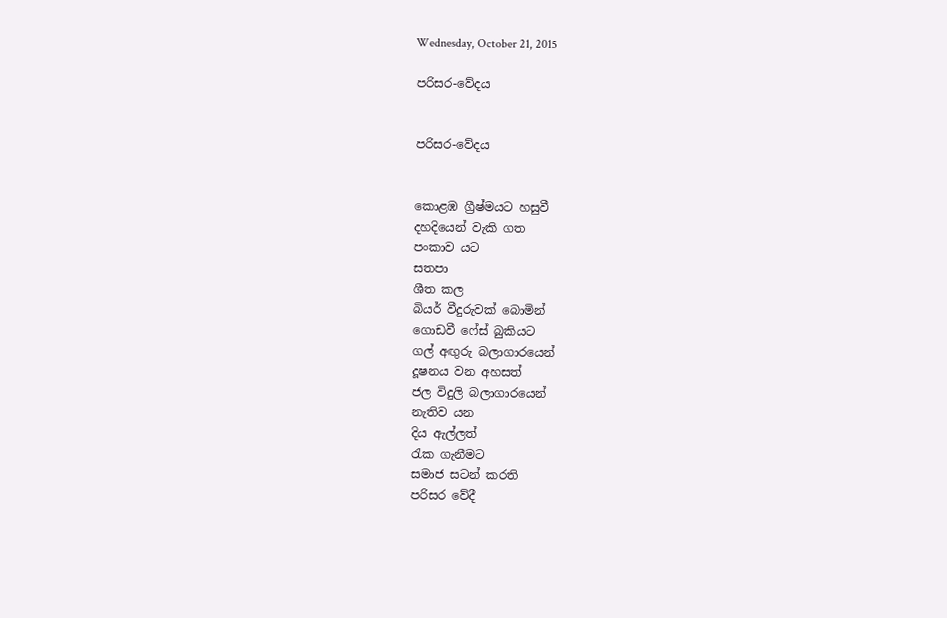Wednesday, October 21, 2015

පරිසර-වේදය


පරිසර-වේදය


කොළඹ ග්‍රීෂ්මයට හසුවී
දහදියෙන් වැකි ගත
පංකාව යට
සතපා
ශීත කල
බියර් වීදුරුවක් බොමින්
ගොඩවී ෆේස් බුකියට
ගල් අඟුරු බලාගාරයෙන්
දූෂනය වන අහසත්
ජල විදුලි බලාගාරයෙන්
නැතිව යන
දිය ඇල්ලත්
රැක ගැනීමට
සමාජ සටන් කරති
පරිසර වේදී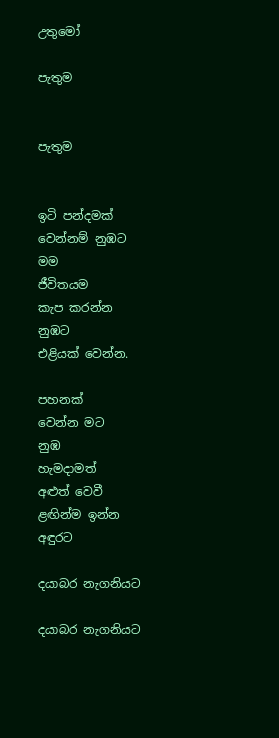උතුමෝ

පැතුම


පැතුම


ඉටි පන්දමක්
වෙන්නම් නුඹට
මම
ජීවිතයම
කැප කරන්න
නුඹට
එළියක් වෙන්න.

පහනක්
වෙන්න මට
නුඹ
හැමදාමත්
අළුත් වෙවී
ළඟින්ම ඉන්න
අඳුරට

දයාබර නැගනියට

දයාබර නැගනියට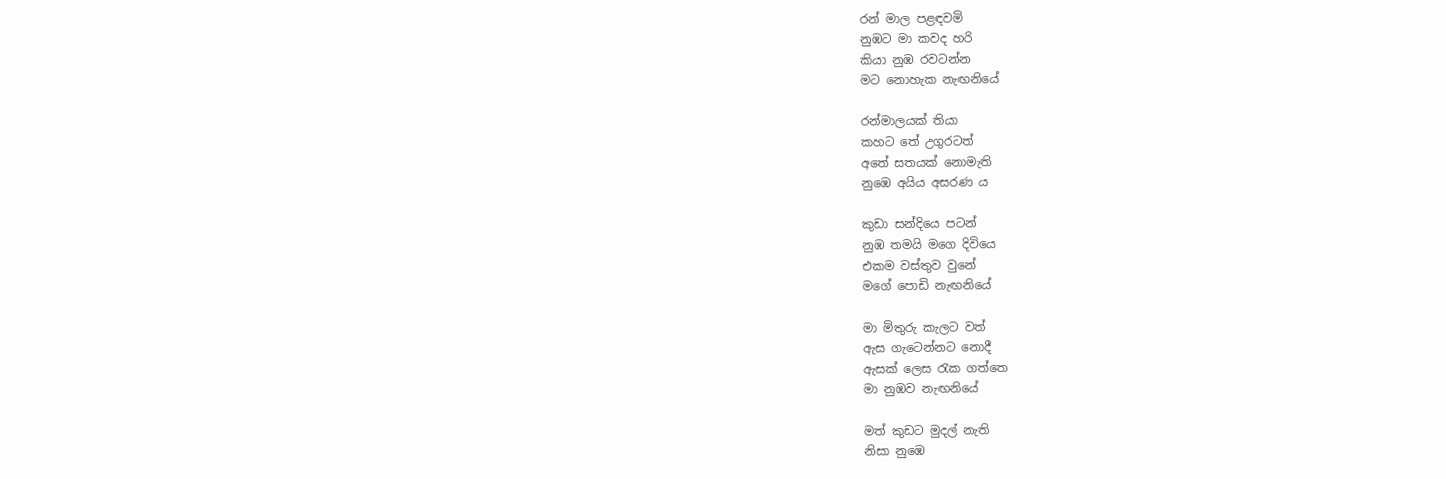රන් මාල පළඳවමි
නුඹට මා කවද හරි
කියා නුඹ රවටන්න
මට නොහැක නැඟනියේ

රන්මාලයක් තියා
කහට තේ උගුරටත්
අතේ සතයක් නොමැති
නුඹෙ අයිය අසරණ ය

කුඩා සන්දියෙ පටන්
නුඹ තමයි මගෙ දිවියෙ
එකම වස්තුව වුනේ
මගේ පොඩි නැඟනියේ

මා මිතුරු කැලට වත්
ඇස ගැටෙන්නට නොදී
ඇසක් ලෙස රැක ගත්තෙ
මා නුඹව නැඟනියේ

මත් කුඩට මුදල් නැති
නිසා නුඹෙ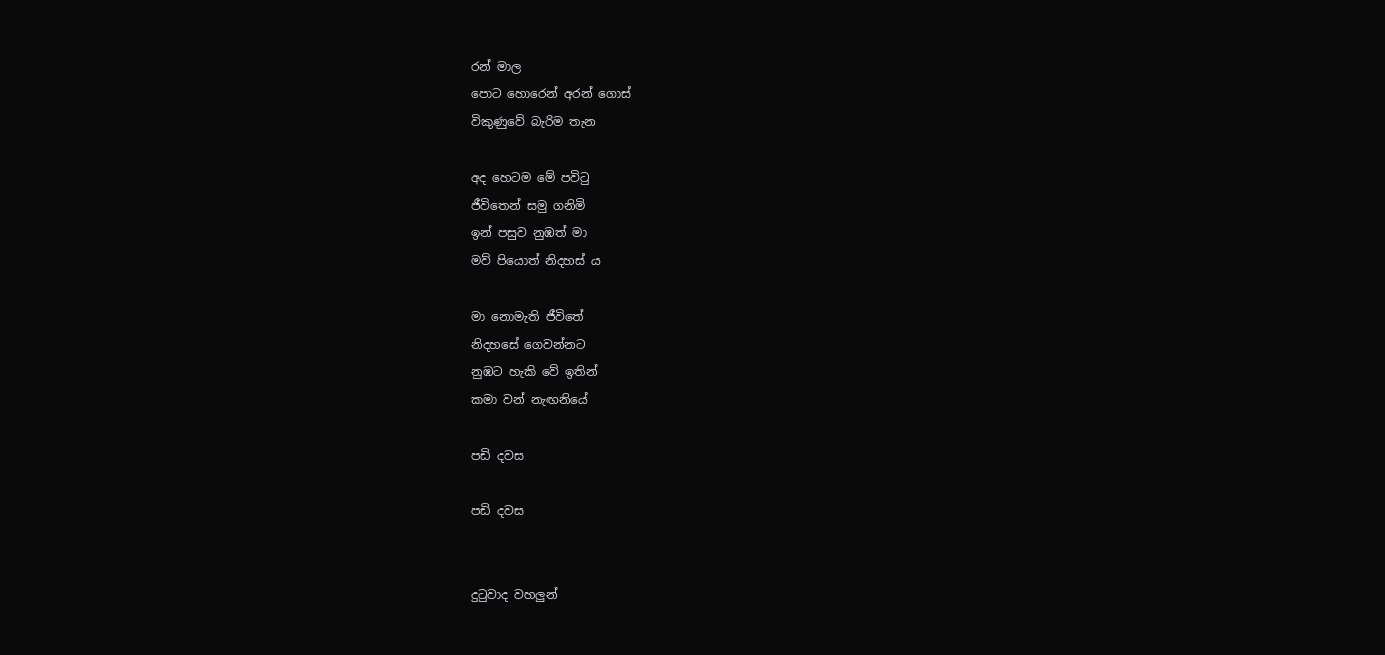රන් මාල
පොට හොරෙන් අරන් ගොස්
විකුණුවේ බැරිම තැන

අද හෙටම මේ පවිටු
ජීවිතෙන් සමු ගනිමි
ඉන් පසුව නුඹත් මා
මව් පියොත් නිදහස් ය

මා නොමැති ජීවිතේ
නිදහසේ ගෙවන්නට
නුඹට හැකි වේ ඉතින්
කමා වන් නැඟනියේ

පඩි දවස

පඩි දවස


දුටුවාද වහලුන්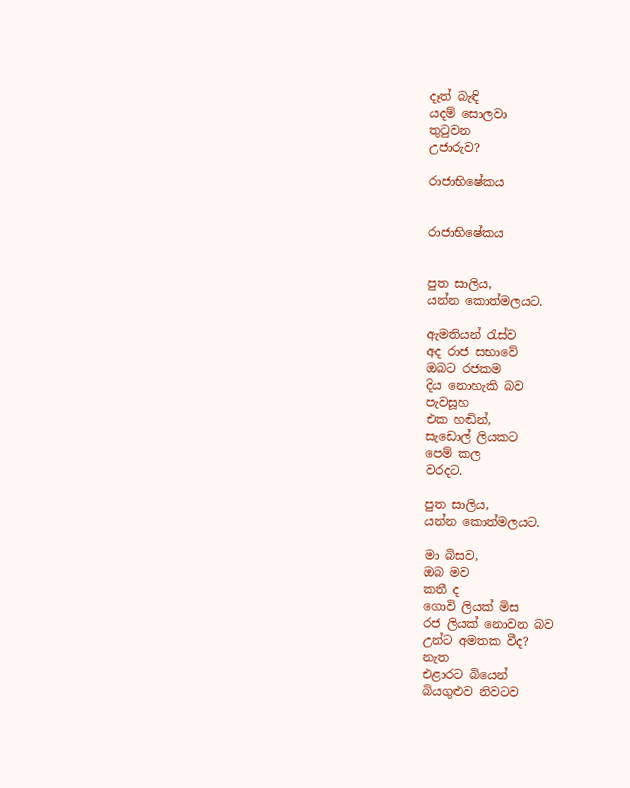දෑත් බැඳි
යදම් සොලවා
තුටුවන
උජාරුව?

රාජාභිෂේකය


රාජාභිෂේකය


පුත සාලිය,
යන්න කොත්මලයට.

ඇමතියන් රැස්ව
අද රාජ සභාවේ
ඔබට රජකම
දිය නොහැකි බව
පැවසූහ
එක හඬින්,
සැඩොල් ලියකට
පෙම් කල
වරදට.

පුත සාලිය,
යන්න කොත්මලයට.

මා බිසව,
ඔබ මව
කතී ද
ගොවි ලියක් මිස
රජ ලියක් නොවන බව
උන්ට අමතක වීද?
නැත
එළාරට බියෙන්
බියගුළුව නිවටව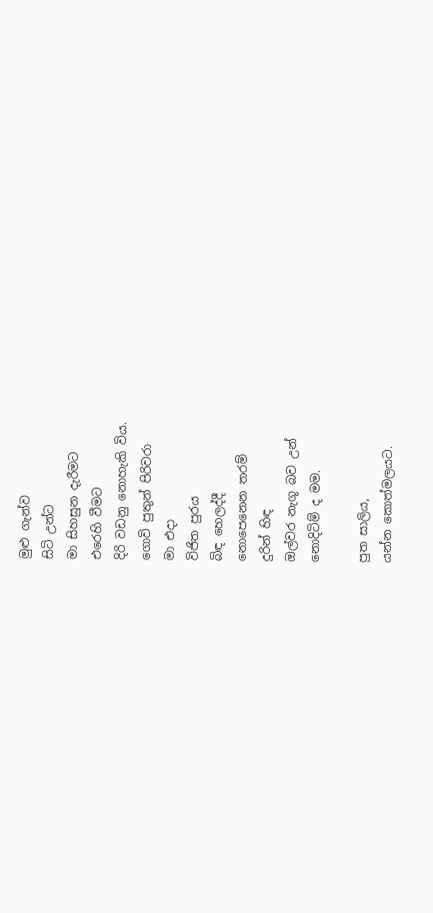මුළු ගැන්ව
සිටි උන්ට
මා සිහසුන දැරීමට
එරෙහි වීමට
දිරි වඩනු නොහැකි විය.
ගොවි පුතුන් පිරිවරා
මා එදා
විජිත පුරය
බිඳ හෙලද්දී
නොපෙනෙන තරම්
දුරින් හිඳ
ඔල්වර නැගූ බව උන්
නොදිටිම් ද මම.

පුත සාලිය,
යන්න කොත්මලයට.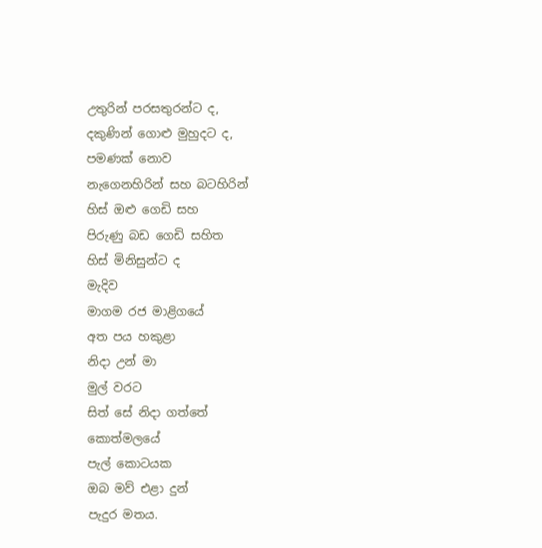උතුරින් පරසතුරන්ට ද,
දකුණින් ගොළු මුහුදට ද,
පමණක් නොව
නැගෙනහිරින් සහ බටහිරින්
හිස් ඔළු ගෙඩි සහ
පිරුණු බඩ ගෙඩි සහිත
හිස් මිනිසුන්ට ද
මැදිව
මාගම රජ මාළිගයේ
අත පය හකුළා
නිදා උන් මා
මුල් වරට
සිත් සේ නිදා ගත්තේ
කොත්මලයේ
පැල් කොටයක
ඔබ මව් එළා දුන්
පැදුර මතය.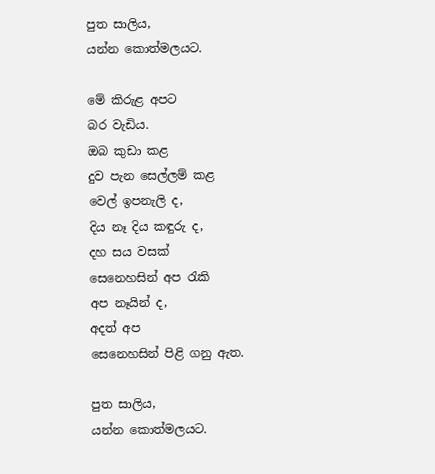පුත සාලිය,
යන්න කොත්මලයට.

මේ කිරුළ අපට
බර වැඩිය.
ඔබ කුඩා කළ
දුව පැන සෙල්ලම් කළ
වෙල් ඉපනැලි ද,
දිය නෑ දිය කඳුරු ද,
දහ සය වසක්
සෙනෙහසින් අප රැකි
අප නෑයින් ද,
අදත් අප
සෙනෙහසින් පිළි ගනු ඇත.

පුත සාලිය,
යන්න කොත්මලයට.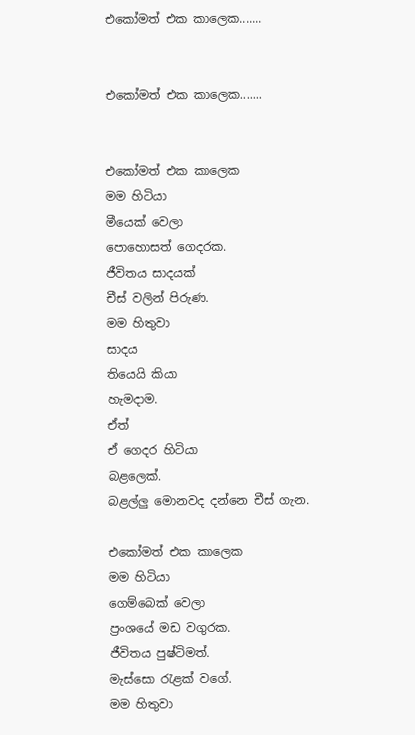එකෝමත් එක කාලෙක.......


එකෝමත් එක කාලෙක.......


එකෝමත් එක කාලෙක
මම හිටියා
මීයෙක් වෙලා
පොහොසත් ගෙදරක.
ජීවිතය සාදයක්
චීස් වලින් පිරුණ.
මම හිතුවා
සාදය
තියෙයි කියා
හැමදාම.
ඒත්
ඒ ගෙදර හිටියා
බළලෙක්.
බළල්ලු මොනවද දන්නෙ චීස් ගැන.

එකෝමත් එක කාලෙක
මම හිටියා
ගෙම්බෙක් වෙලා
ප්‍රංශයේ මඩ වගුරක.
ජීවිතය පුෂ්ටිමත්.
මැස්සො රැළක් වගේ.
මම හිතුවා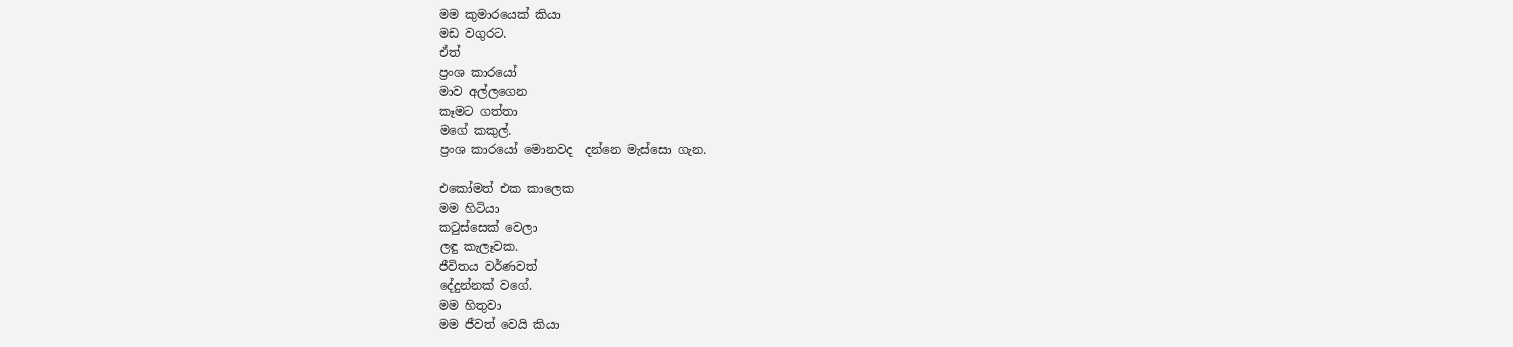මම කුමාරයෙක් කියා
මඩ වගුරට.
ඒත්
ප්‍රංශ කාරයෝ
මාව අල්ලගෙන
කෑමට ගත්තා
මගේ කකුල්.
ප්‍රංශ කාරයෝ මොනවද  දන්නෙ මැස්සො ගැන.

එකෝමත් එක කාලෙක
මම හිටියා
කටුස්සෙක් වෙලා
ලඳු කැලෑවක.
ජීවිතය වර්ණවත්
දේදුන්නක් වගේ.
මම හිතුවා
මම ජීවත් වෙයි කියා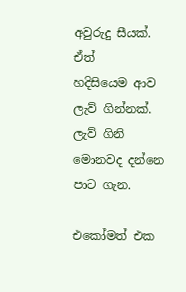අවුරුදු සීයක්.
ඒත්
හදිසියෙම ආව
ලැව් ගින්නක්.
ලැව් ගිනි මොනවද දන්නෙ පාට ගැන.

එකෝමත් එක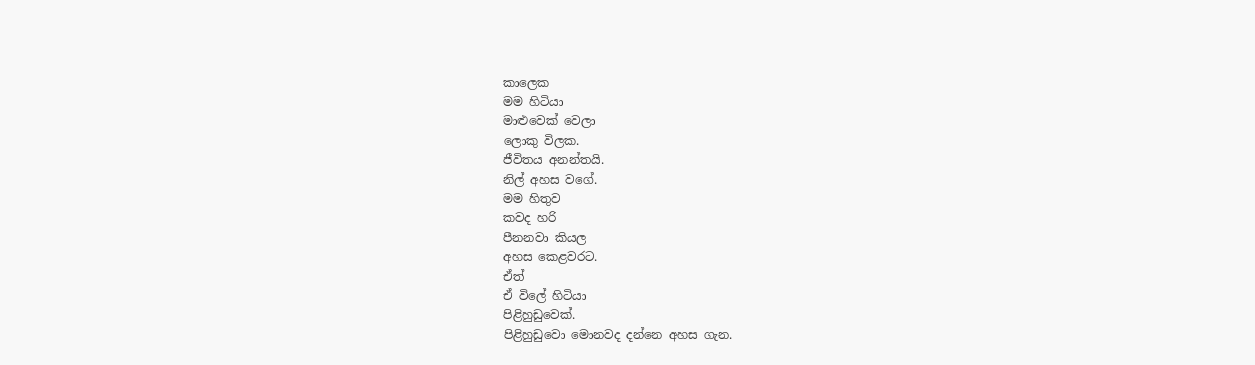කාලෙක
මම හිටියා
මාළුවෙක් වෙලා
ලොකු විලක.
ජීවිතය අනන්තයි.
නිල් අහස වගේ.
මම හිතුව
කවද හරි
පීනනවා කියල
අහස කෙළවරට.
ඒත්
ඒ විලේ හිටියා
පිළිහුඩුවෙක්.
පිළිහුඩුවො මොනවද දන්නෙ අහස ගැන.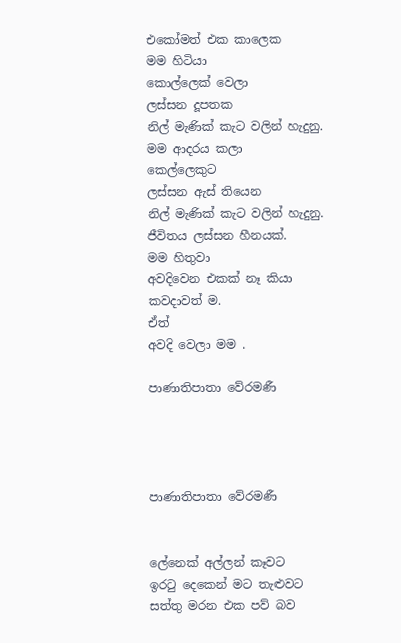එකෝමත් එක කාලෙක
මම හිටියා
කොල්ලෙක් වෙලා
ලස්සන දූපතක
නිල් මැණික් කැට වලින් හැදුනු.
මම ආදරය කලා
කෙල්ලෙකුට
ලස්සන ඇස් තියෙන
නිල් මැණික් කැට වලින් හැදුනු.
ජීවිතය ලස්සන හීනයක්.
මම හිතුවා
අවදිවෙන එකක් නෑ කියා
කවදාවත් ම.
ඒත්
අවදි වෙලා මම .

පාණාතිපාතා වේරමණී




පාණාතිපාතා වේරමණී


ලේනෙක් අල්ලන් කෑවට
ඉරටු දෙකෙන් මට තැළුවට
සත්තු මරන එක පව් බව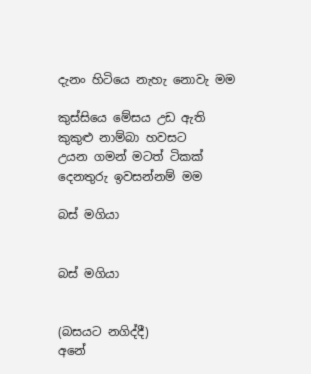දැනං හිටියෙ නැහැ නොවැ මම

කුස්සියෙ මේසය උඩ ඇති
කුකුළු නාම්බා හවසට
උයන ගමන් මටත් ටිකක්
දෙනතුරු ඉවසන්නම් මම

බස් මගියා


බස් මගියා


(බසයට නගිද්දී)
අනේ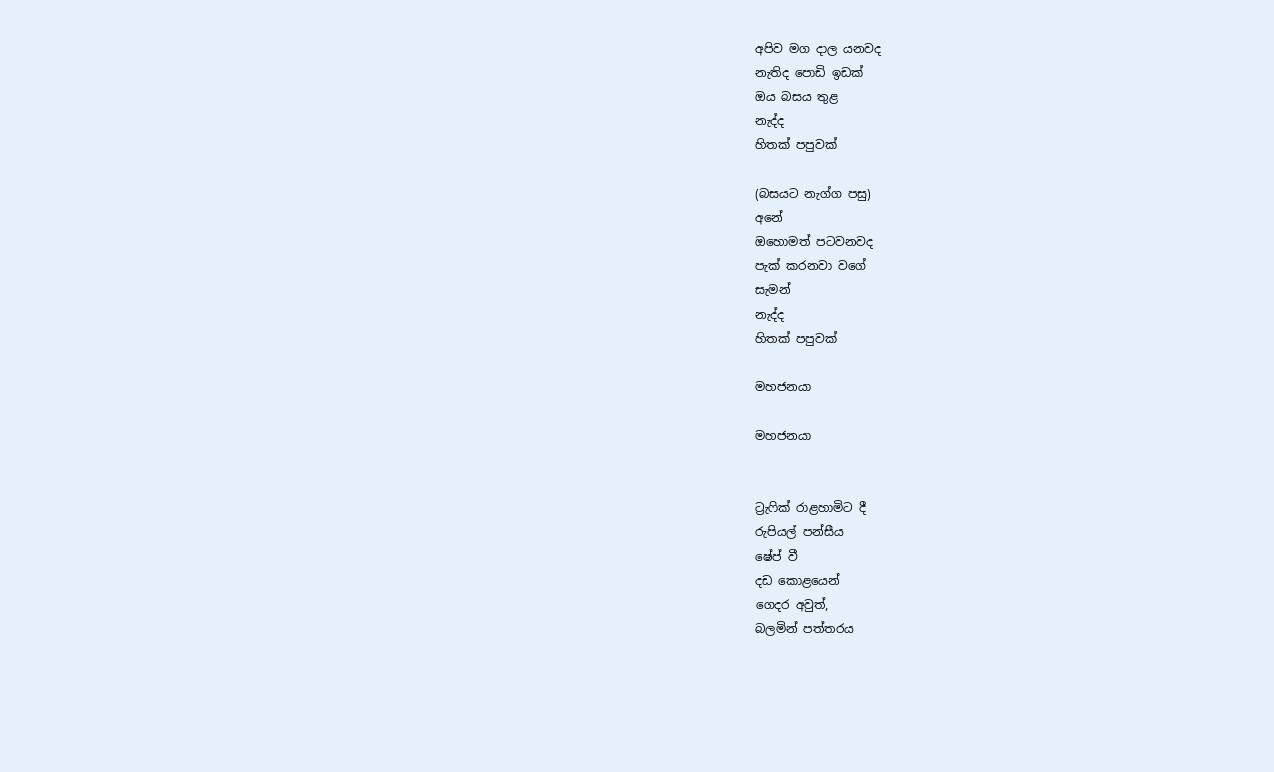අපිව මග දාල යනවද
නැතිද පොඩි ඉඩක්
ඔය බසය තුළ
නැද්ද
හිතක් පපුවක්

(බසයට නැග්ග පසු)
අනේ
ඔහොමත් පටවනවද
පැක් කරනවා වගේ
සැමන්
නැද්ද
හිතක් පපුවක්

මහජනයා

මහජනයා


ට්‍රැෆික් රාළහාමිට දී
රුපියල් පන්සීය
ෂේප් වී
දඩ කොළයෙන්
ගෙදර අවුත්,
බලමින් පත්තරය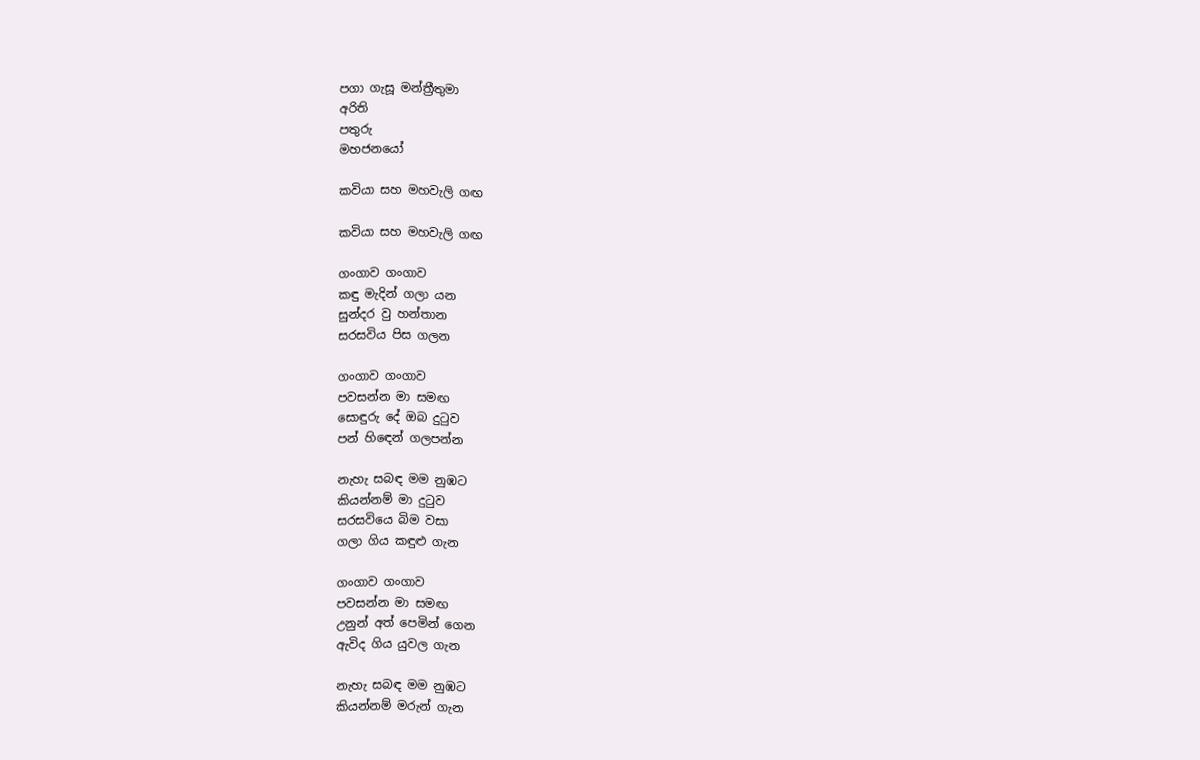පගා ගැසූ මන්ත්‍රීතුමා
අරිති
පතුරු
මහජනයෝ

කවියා සහ මහවැලි ගඟ

කවියා සහ මහවැලි ගඟ

ගංගාව ගංගාව
කඳු මැදින් ගලා යන
සුන්දර වු හන්තාන
සරසවිය පිස ගලන

ගංගාව ගංගාව
පවසන්න මා සමඟ
සොඳුරු දේ ඔබ දුටුව
පන් හිඳෙන් ගලපන්න

නැහැ සබඳ මම නුඹට
කියන්නම් මා දුටුව
සරසවියෙ බිම වසා
ගලා ගිය කඳුළු ගැන

ගංගාව ගංගාව
පවසන්න මා සමඟ
උනුන් අත් පෙමින් ගෙන
ඇවිද ගිය යුවල ගැන

නැහැ සබඳ මම නුඹට
කියන්නම් මරුන් ගැන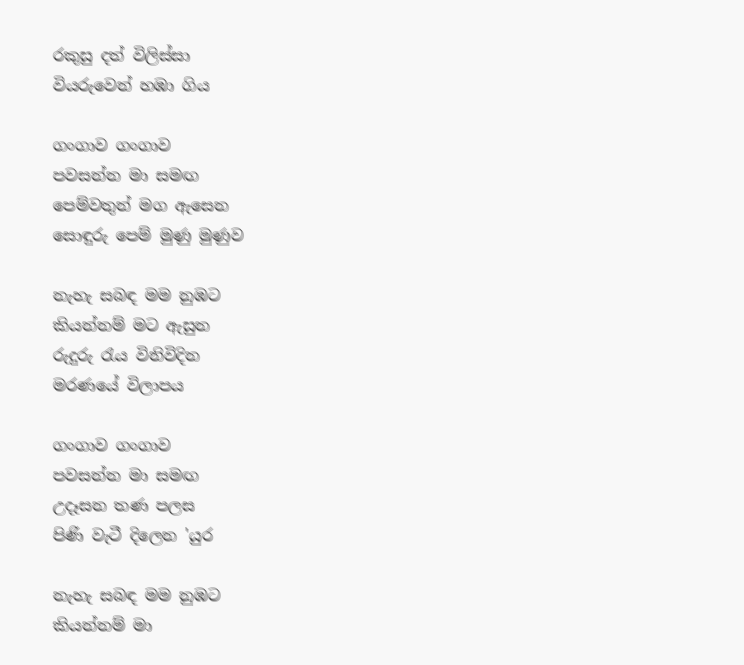රකුසු දත් විලිස්සා
වියරුවෙන් හඹා ගිය

ගංගාව ගංගාව
පවසන්න මා සමඟ
පෙම්වතුන් මග ඇසෙන
සොඳුරු පෙම් මුණු මුණුව

නැහැ සබඳ මම නුඹට
කියන්නම් මට ඇසුන
රුදුරු රැය විනිවිදින
මරණයේ විලාපය

ගංගාව ගංගාව
පවසන්න මා සමඟ
උදෑසන තණ පලස
පිණි වැටී දිලෙන 'යුර

නැහැ සබඳ මම නුඹට
කියන්නම් මා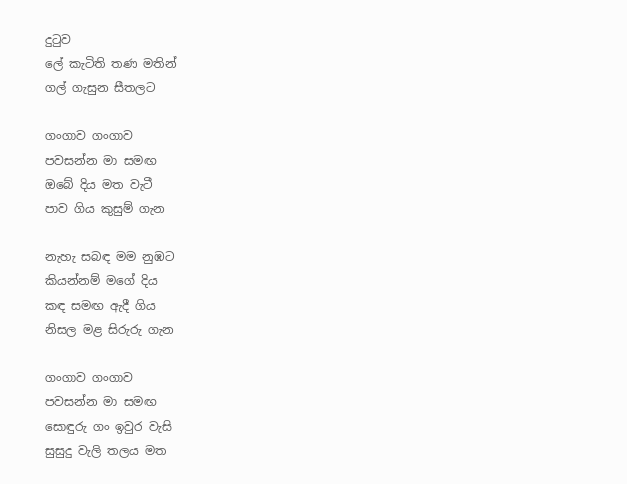දුටුව
ලේ කැටිති තණ මතින්
ගල් ගැසුන සීතලට

ගංගාව ගංගාව
පවසන්න මා සමඟ
ඔබේ දිය මත වැටී
පාව ගිය කුසුම් ගැන

නැහැ සබඳ මම නුඹට
කියන්නම් මගේ දිය
කඳ සමඟ ඇදී ගිය
නිසල මළ සිරුරු ගැන

ගංගාව ගංගාව
පවසන්න මා සමඟ
සොඳුරු ගං ඉවුර වැසි
සුසුදු වැලි තලය මත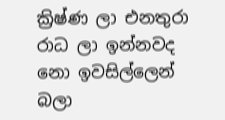ක්‍රිෂ්ණ ලා එනතුරා
රාධ ලා ඉන්නවද
නො ඉවසිල්ලෙන් බලා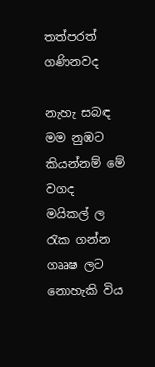තත්පරත් ගණිනවද

නැහැ සබඳ මම නුඹට
කියන්නම් මේ වගද
මයිකල් ල රැක ගන්න
ගෲෂ ලට නොහැකි විය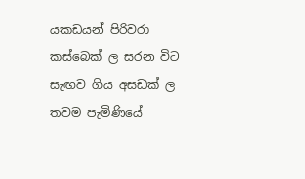යකඩයන් පිරිවරා
කස්බෙක් ල සරන විට
සැඟව ගිය අසඩක් ල
තවම පැමිණියේ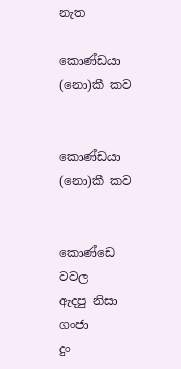නැත

කොණ්ඩයා (නො)කී කව


කොණ්ඩයා (නො)කී කව


කොණ්ඩෙ වවල
ඇදපු නිසා
ගංජා
දුං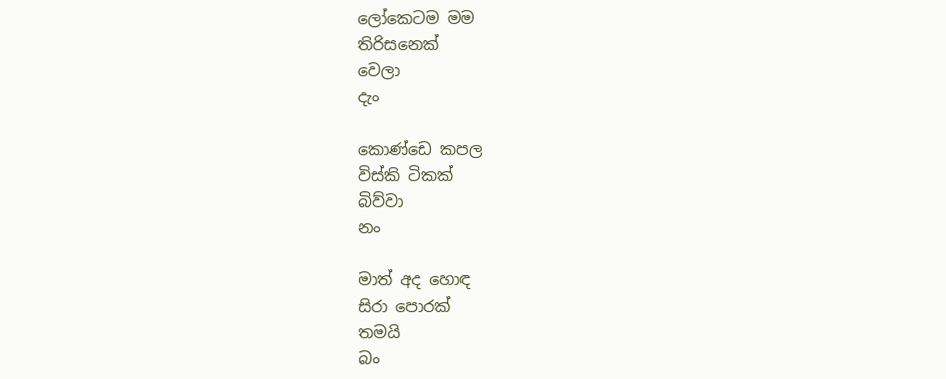ලෝකෙටම මම
තිරිසනෙක්
වෙලා
දැං

කොණ්ඩෙ කපල
විස්කි ටිකක්
බිව්වා
නං

මාත් අද හොඳ
සිරා පොරක්
තමයි
බං